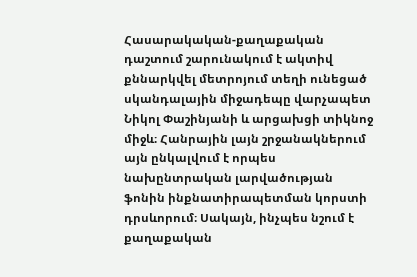Հասարակական-քաղաքական դաշտում շարունակում է ակտիվ քննարկվել մետրոյում տեղի ունեցած սկանդալային միջադեպը վարչապետ Նիկոլ Փաշինյանի և արցախցի տիկնոջ միջև։ Հանրային լայն շրջանակներում այն ընկալվում է որպես նախընտրական լարվածության ֆոնին ինքնատիրապետման կորստի դրսևորում։ Սակայն, ինչպես նշում է քաղաքական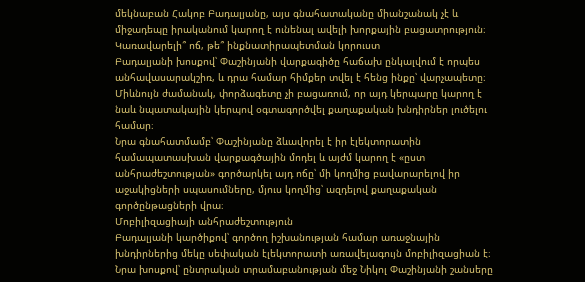մեկնաբան Հակոբ Բադալյանը, այս գնահատականը միանշանակ չէ և միջադեպը իրականում կարող է ունենալ ավելի խորքային բացատրություն։
Կառավարելի՞ ոճ, թե՞ ինքնատիրապետման կորուստ
Բադալյանի խոսքով՝ Փաշինյանի վարքագիծը հաճախ ընկալվում է որպես անհավասարակշիռ, և դրա համար հիմքեր տվել է հենց ինքը՝ վարչապետը։ Միևնույն ժամանակ, փորձագետը չի բացառում, որ այդ կերպարը կարող է նաև նպատակային կերպով օգտագործվել քաղաքական խնդիրներ լուծելու համար։
Նրա գնահատմամբ՝ Փաշինյանը ձևավորել է իր էլեկտորատին համապատասխան վարքագծային մոդել և այժմ կարող է «ըստ անհրաժեշտության» գործարկել այդ ոճը՝ մի կողմից բավարարելով իր աջակիցների սպասումները, մյուս կողմից՝ ազդելով քաղաքական գործընթացների վրա։
Մոբիլիզացիայի անհրաժեշտություն
Բադալյանի կարծիքով՝ գործող իշխանության համար առաջնային խնդիրներից մեկը սեփական էլեկտորատի առավելագույն մոբիլիզացիան է։ Նրա խոսքով՝ ընտրական տրամաբանության մեջ Նիկոլ Փաշինյանի շանսերը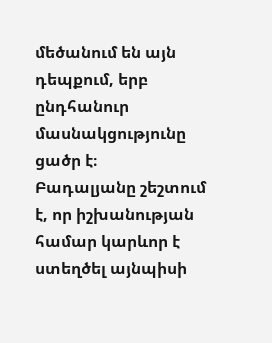մեծանում են այն դեպքում, երբ ընդհանուր մասնակցությունը ցածր է։
Բադալյանը շեշտում է, որ իշխանության համար կարևոր է ստեղծել այնպիսի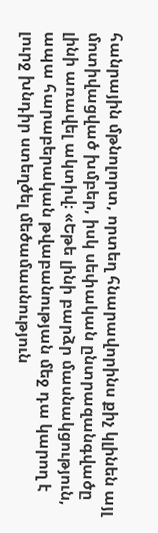հանրային մթնոլորտ, որտեղ հնարավորինս քիչ կլինեն այլ մոտիվացված խմբեր, իսկ սեփական ընտրազանգվածը լինի առավել ակտիվ։ «Եթե լինի բարձր մասնակցություն, ապա հարաբերական թվաբանության մեջ դա կարող է լուրջ խնդիր ստեղծել մեծամասնություն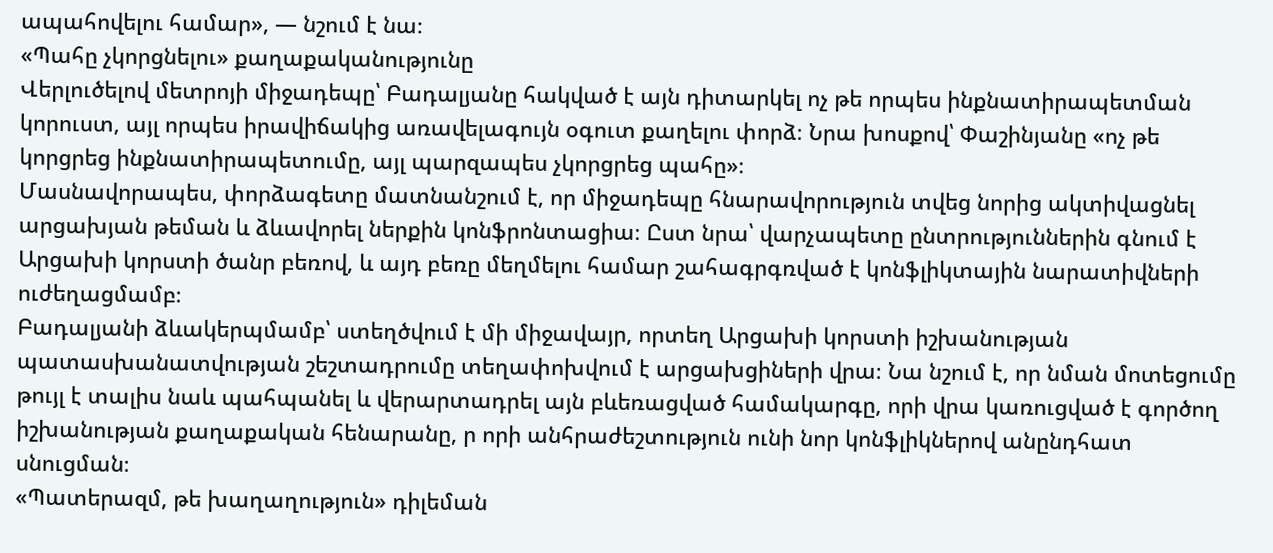ապահովելու համար», — նշում է նա։
«Պահը չկորցնելու» քաղաքականությունը
Վերլուծելով մետրոյի միջադեպը՝ Բադալյանը հակված է այն դիտարկել ոչ թե որպես ինքնատիրապետման կորուստ, այլ որպես իրավիճակից առավելագույն օգուտ քաղելու փորձ։ Նրա խոսքով՝ Փաշինյանը «ոչ թե կորցրեց ինքնատիրապետումը, այլ պարզապես չկորցրեց պահը»։
Մասնավորապես, փորձագետը մատնանշում է, որ միջադեպը հնարավորություն տվեց նորից ակտիվացնել արցախյան թեման և ձևավորել ներքին կոնֆրոնտացիա։ Ըստ նրա՝ վարչապետը ընտրություններին գնում է Արցախի կորստի ծանր բեռով, և այդ բեռը մեղմելու համար շահագրգռված է կոնֆլիկտային նարատիվների ուժեղացմամբ։
Բադալյանի ձևակերպմամբ՝ ստեղծվում է մի միջավայր, որտեղ Արցախի կորստի իշխանության պատասխանատվության շեշտադրումը տեղափոխվում է արցախցիների վրա։ Նա նշում է, որ նման մոտեցումը թույլ է տալիս նաև պահպանել և վերարտադրել այն բևեռացված համակարգը, որի վրա կառուցված է գործող իշխանության քաղաքական հենարանը, ր որի անհրաժեշտություն ունի նոր կոնֆլիկներով անընդհատ սնուցման։
«Պատերազմ, թե խաղաղություն» դիլեման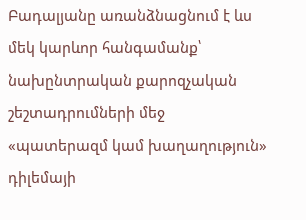Բադալյանը առանձնացնում է ևս մեկ կարևոր հանգամանք՝ նախընտրական քարոզչական շեշտադրումների մեջ «պատերազմ կամ խաղաղություն» դիլեմայի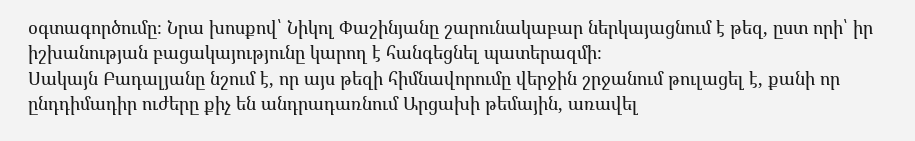օգտագործումը։ Նրա խոսքով՝ Նիկոլ Փաշինյանը շարունակաբար ներկայացնում է թեզ, ըստ որի՝ իր իշխանության բացակայությունը կարող է հանգեցնել պատերազմի։
Սակայն Բադալյանը նշում է, որ այս թեզի հիմնավորումը վերջին շրջանում թուլացել է, քանի որ ընդդիմադիր ուժերը քիչ են անդրադառնում Արցախի թեմային, առավել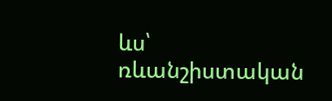ևս՝ ռևանշիստական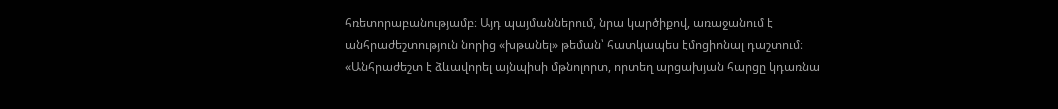հռետորաբանությամբ։ Այդ պայմաններում, նրա կարծիքով, առաջանում է անհրաժեշտություն նորից «խթանել» թեման՝ հատկապես էմոցիոնալ դաշտում։
«Անհրաժեշտ է ձևավորել այնպիսի մթնոլորտ, որտեղ արցախյան հարցը կդառնա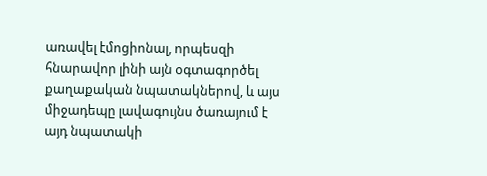առավել էմոցիոնալ, որպեսզի հնարավոր լինի այն օգտագործել քաղաքական նպատակներով, և այս միջադեպը լավագույնս ծառայում է այդ նպատակի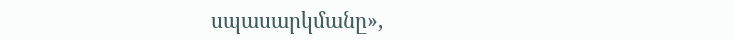սպասարկմանը»,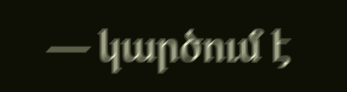— կարծում է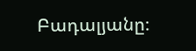Բադալյանը։